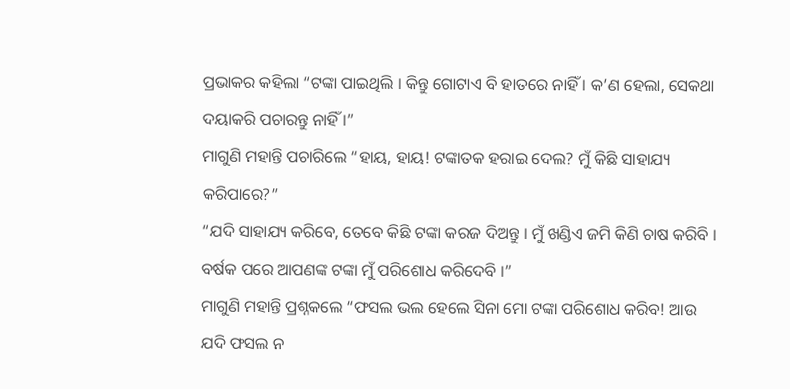ପ୍ରଭାକର କହିଲା “ଟଙ୍କା ପାଇଥିଲି । କିନ୍ତୁ ଗୋଟାଏ ବି ହାତରେ ନାହିଁ । କ’ଣ ହେଲା, ସେକଥା ଦୟାକରି ପଚାରନ୍ତୁ ନାହିଁ ।”
ମାଗୁଣି ମହାନ୍ତି ପଚାରିଲେ “ହାୟ, ହାୟ! ଟଙ୍କାତକ ହରାଇ ଦେଲ? ମୁଁ କିଛି ସାହାଯ୍ୟ କରିପାରେ?”
“ଯଦି ସାହାଯ୍ୟ କରିବେ, ତେବେ କିଛି ଟଙ୍କା କରଜ ଦିଅନ୍ତୁ । ମୁଁ ଖଣ୍ଡିଏ ଜମି କିଣି ଚାଷ କରିବି । ବର୍ଷକ ପରେ ଆପଣଙ୍କ ଟଙ୍କା ମୁଁ ପରିଶୋଧ କରିଦେବି ।”
ମାଗୁଣି ମହାନ୍ତି ପ୍ରଶ୍ନକଲେ “ଫସଲ ଭଲ ହେଲେ ସିନା ମୋ ଟଙ୍କା ପରିଶୋଧ କରିବ! ଆଉ ଯଦି ଫସଲ ନ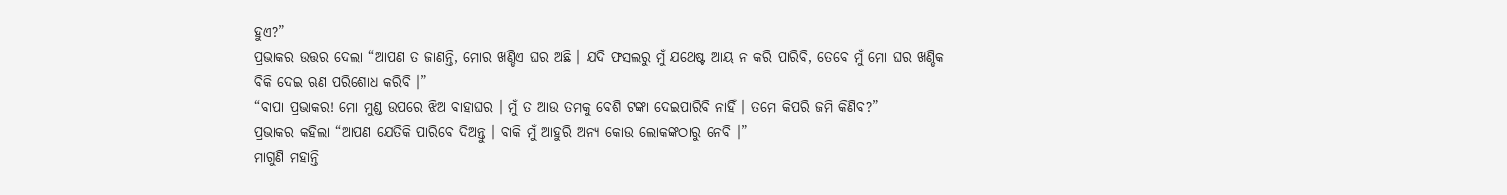ହୁଏ?”
ପ୍ରଭାକର ଉତ୍ତର ଦେଲା “ଆପଣ ତ ଜାଣନ୍ତି, ମୋର ଖଣ୍ଡିଏ ଘର ଅଛି । ଯଦି ଫସଲରୁ ମୁଁ ଯଥେଷ୍ଟ ଆୟ ନ କରି ପାରିବି, ତେବେ ମୁଁ ମୋ ଘର ଖଣ୍ଡିକ ବିକି ଦେଇ ଋଣ ପରିଶୋଧ କରିବି ।”
“ବାପା ପ୍ରଭାକର! ମୋ ମୁଣ୍ଡ ଉପରେ ଝିଅ ବାହାଘର । ମୁଁ ତ ଆଉ ତମକୁ ବେଶି ଟଙ୍କା ଦେଇପାରିବି ନାହିଁ । ତମେ କିପରି ଜମି କିଣିବ?”
ପ୍ରଭାକର କହିଲା “ଆପଣ ଯେତିକି ପାରିବେ ଦିଅନ୍ତୁ । ବାକି ମୁଁ ଆହୁରି ଅନ୍ୟ କୋଉ ଲୋକଙ୍କଠାରୁ ନେବି ।”
ମାଗୁଣି ମହାନ୍ତି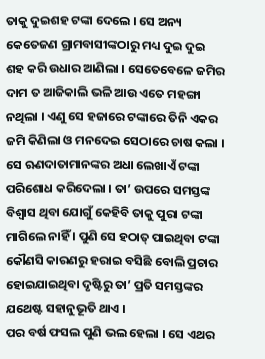ତାକୁ ଦୁଇଶହ ଟଙ୍କା ଦେଲେ । ସେ ଅନ୍ୟ କେତେଜଣ ଗ୍ରାମବାସୀଙ୍କଠାରୁ ମଧ୍ୟ ଦୁଇ ଦୁଇ ଶହ କରି ଉଧାର ଆଣିଲା । ସେତେବେଳେ ଜମିର ଦାମ ତ ଆଜିକାଲି ଭଳି ଆଉ ଏତେ ମହଙ୍ଗା ନଥିଲା । ଏଣୁ ସେ ହଜାରେ ଟଙ୍କାରେ ତିନି ଏକର ଜମି କିଣିଲା ଓ ମନଦେଇ ସେଠାରେ ଚାଷ କଲା । ସେ ଋଣଦାତାମାନଙ୍କର ଅଧା ଲେଖାଏଁ ଟଙ୍କା ପରିଶୋଧ କରିଦେଲା । ତା’ ଉପରେ ସମସ୍ତଙ୍କ ବିଶ୍ୱାସ ଥିବା ଯୋଗୁଁ କେହିବି ତାକୁ ପୁରା ଟଙ୍କା ମାଗିଲେ ନାହିଁ । ପୁଣି ସେ ହଠାତ୍ ପାଇଥିବା ଟଙ୍କା କୌଣସି କାରଣରୁ ହରାଇ ବସିଛି ବୋଲି ପ୍ରଚାର ହୋଇଯାଇଥିବା ଦୃଷ୍ଟିରୁ ତା’ ପ୍ରତି ସମସ୍ତଙ୍କର ଯଥେଷ୍ଟ ସହାନୁଭୂତି ଥାଏ ।
ପର ବର୍ଷ ଫସଲ ପୁଣି ଭଲ ହେଲା । ସେ ଏଥର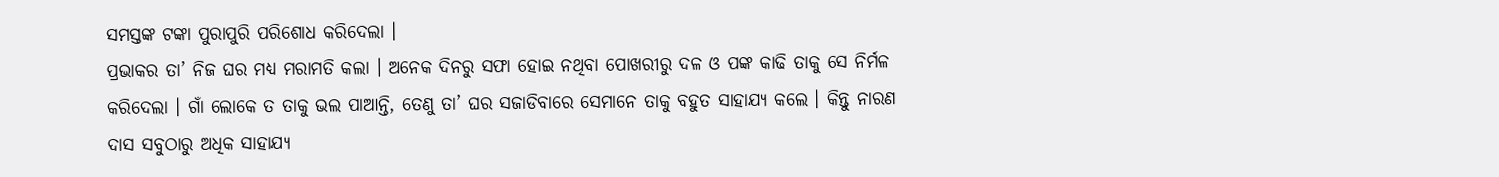ସମସ୍ତଙ୍କ ଟଙ୍କା ପୁରାପୁରି ପରିଶୋଧ କରିଦେଲା ।
ପ୍ରଭାକର ତା’ ନିଜ ଘର ମଧ୍ୟ ମରାମତି କଲା । ଅନେକ ଦିନରୁ ସଫା ହୋଇ ନଥିବା ପୋଖରୀରୁ ଦଳ ଓ ପଙ୍କ କାଢି ତାକୁ ସେ ନିର୍ମଳ କରିଦେଲା । ଗାଁ ଲୋକେ ତ ତାକୁ ଭଲ ପାଆନ୍ତି, ତେଣୁ ତା’ ଘର ସଜାଡିବାରେ ସେମାନେ ତାକୁ ବହୁତ ସାହାଯ୍ୟ କଲେ । କିନ୍ତୁ ନାରଣ ଦାସ ସବୁଠାରୁ ଅଧିକ ସାହାଯ୍ୟ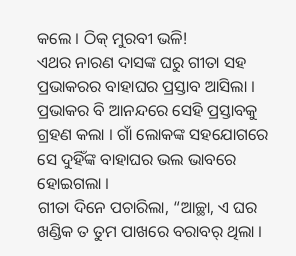କଲେ । ଠିକ୍ ମୁରବୀ ଭଳି!
ଏଥର ନାରଣ ଦାସଙ୍କ ଘରୁ ଗୀତା ସହ ପ୍ରଭାକରର ବାହାଘର ପ୍ରସ୍ତାବ ଆସିଲା । ପ୍ରଭାକର ବି ଆନନ୍ଦରେ ସେହି ପ୍ରସ୍ତାବକୁ ଗ୍ରହଣ କଲା । ଗାଁ ଲୋକଙ୍କ ସହଯୋଗରେ ସେ ଦୁହିଁଙ୍କ ବାହାଘର ଭଲ ଭାବରେ ହୋଇଗଲା ।
ଗୀତା ଦିନେ ପଚାରିଲା, “ଆଚ୍ଛା, ଏ ଘର ଖଣ୍ଡିକ ତ ତୁମ ପାଖରେ ବରାବର୍ ଥିଲା ।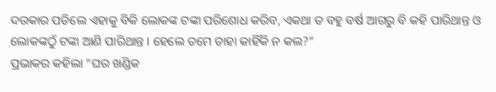ଦରକାର ପଡିଲେ ଏହାକୁ ବିକି ଲୋକଙ୍କ ଟଙ୍କା ପରିଶୋଧ କରିବ, ଏକଥା ତ ବହୁ ବର୍ଷ ଆଗରୁ ବି କହି ପାରିଥାନ୍ତ ଓ ଲୋକଙ୍କଠୁଁ ଟଙ୍କା ଆଣି ପାରିଥାନ୍ତ । ହେଲେ ତମେ ତାହା କାହିଁକି ନ କଲ?”
ପ୍ରଭାକର କହିଲା “ଘର ଖଣ୍ଡିକ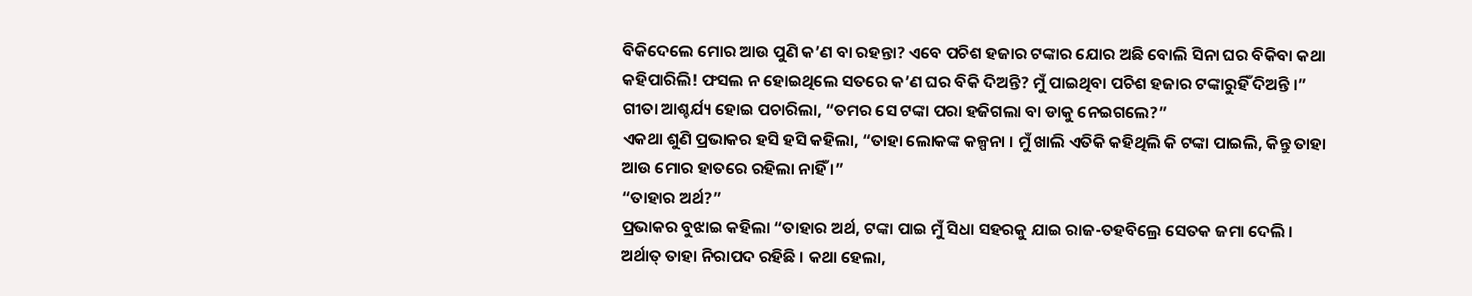ବିକିଦେଲେ ମୋର ଆଉ ପୁଣି କ’ଣ ବା ରହନ୍ତା? ଏବେ ପଚିଶ ହଜାର ଟଙ୍କାର ଯୋର ଅଛି ବୋଲି ସିନା ଘର ବିକିବା କଥା କହିପାରିଲି! ଫସଲ ନ ହୋଇଥିଲେ ସତରେ କ’ଣ ଘର ବିକି ଦିଅନ୍ତି? ମୁଁ ପାଇଥିବା ପଚିଶ ହଜାର ଟଙ୍କାରୁହିଁ ଦିଅନ୍ତି ।”
ଗୀତା ଆଶ୍ଚର୍ଯ୍ୟ ହୋଇ ପଚାରିଲା, “ତମର ସେ ଟଙ୍କା ପରା ହଜିଗଲା ବା ଡାକୁ ନେଇଗଲେ?”
ଏକଥା ଶୁଣି ପ୍ରଭାକର ହସି ହସି କହିଲା, “ତାହା ଲୋକଙ୍କ କଳ୍ପନା । ମୁଁ ଖାଲି ଏତିକି କହିଥିଲି କି ଟଙ୍କା ପାଇଲି, କିନ୍ତୁ ତାହା ଆଉ ମୋର ହାତରେ ରହିଲା ନାହିଁ ।”
“ତାହାର ଅର୍ଥ?”
ପ୍ରଭାକର ବୁଝାଇ କହିଲା “ତାହାର ଅର୍ଥ, ଟଙ୍କା ପାଇ ମୁଁ ସିଧା ସହରକୁ ଯାଇ ରାଜ-ତହବିଲ୍ରେ ସେତକ ଜମା ଦେଲି । ଅର୍ଥାତ୍ ତାହା ନିରାପଦ ରହିଛି । କଥା ହେଲା,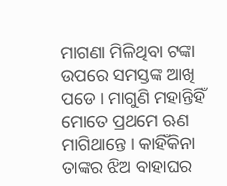ମାଗଣା ମିଳିଥିବା ଟଙ୍କା ଉପରେ ସମସ୍ତଙ୍କ ଆଖି ପଡେ । ମାଗୁଣି ମହାନ୍ତିହିଁ ମୋତେ ପ୍ରଥମେ ଋଣ ମାଗିଥାନ୍ତେ । କାହିଁକିନା ତାଙ୍କର ଝିଅ ବାହାଘର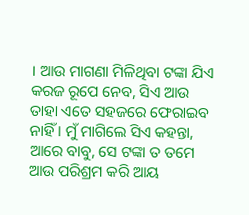। ଆଉ ମାଗଣା ମିଳିଥିବା ଟଙ୍କା ଯିଏ କରଜ ରୂପେ ନେବ, ସିଏ ଆଉ ତାହା ଏତେ ସହଜରେ ଫେରାଇବ ନାହିଁ । ମୁଁ ମାଗିଲେ ସିଏ କହନ୍ତା, ଆରେ ବାବୁ, ସେ ଟଙ୍କା ତ ତମେ ଆଉ ପରିଶ୍ରମ କରି ଆୟ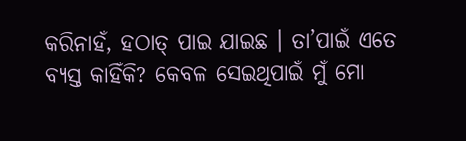କରିନାହଁ, ହଠାତ୍ ପାଇ ଯାଇଛ । ତା’ପାଇଁ ଏତେ ବ୍ୟସ୍ତ କାହିଁକି? କେବଳ ସେଇଥିପାଇଁ ମୁଁ ମୋ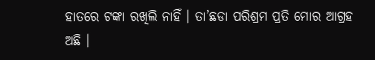ହାତରେ ଟଙ୍କା ରଖିଲି ନାହିଁ । ତା’ଛଡା ପରିଶ୍ରମ ପ୍ରତି ମୋର ଆଗ୍ରହ ଅଛି ।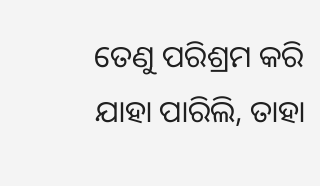ତେଣୁ ପରିଶ୍ରମ କରି ଯାହା ପାରିଲି, ତାହା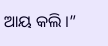ଆୟ କଲି ।”